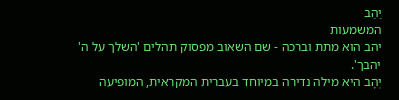יַהַב
המשמעות
יהב הוא מתת וברכה - שם השאוב מפסוק תהלים 'השלך על ה' יהבך'.
יְהָב היא מילה נדירה במיוחד בעברית המקראית, המופיעה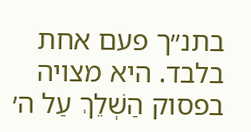בתנ״ך פעם אחת בלבד. היא מצויה בפסוק הַשְׁלֵךְ עַל ה׳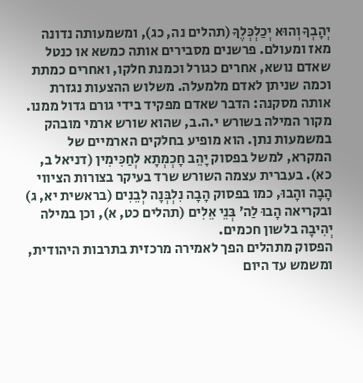יְהָבְךָ וְהוּא יְכַלְכְּלֶךָ (תהלים נה, כג), ומשמעותה נדונה מאז ומעולם. פרשנים מסבירים אותה כמשא או כנטל שאדם נושא, אחרים כגורל וכמנת חלקו, ואחרים כמתת וכמה שניתן לאדם מלמעלה. משלוש ההצעות נגזרת אותה מסקנה: הדבר שאדם מפקיד בידי גורם גדול ממנו.
מקור המילה בשורש י.ה.ב, שהוא שורש ארמי מובהק במשמעות נתן. הוא מופיע בחלקים הארמיים של המקרא, למשל בפסוק יָהֵב חָכְמְתָא לְחַכִּימִין (דניאל ב, כא). בעברית עצמה השורש שרד בעיקר בצורות הציווי הָבָה והָבוּ, כמו בפסוק הָבָה נִלְבְּנָה לְבֵנִים (בראשית יא, ג) ובקריאה הָבוּ לַה׳ בְּנֵי אֵלִים (תהלים כט, א), וכן במילה יְהִיבָה בלשון חכמים.
הפסוק מתהלים הפך לאמירה מרכזית בתרבות היהודית, ומשמש עד היום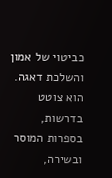כביטוי של אמון והשלכת דאגה. הוא צוטט בדרשות, בספרות המוסר ובשירה,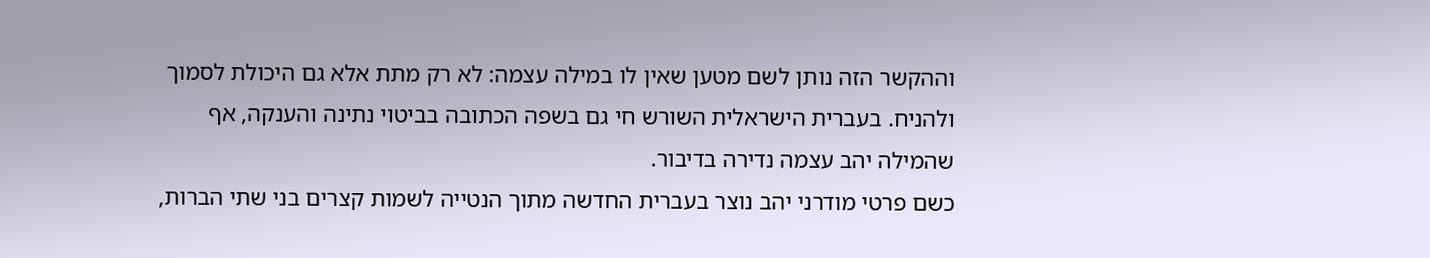וההקשר הזה נותן לשם מטען שאין לו במילה עצמה: לא רק מתת אלא גם היכולת לסמוך ולהניח. בעברית הישראלית השורש חי גם בשפה הכתובה בביטוי נתינה והענקה, אף שהמילה יהב עצמה נדירה בדיבור.
כשם פרטי מודרני יהב נוצר בעברית החדשה מתוך הנטייה לשמות קצרים בני שתי הברות,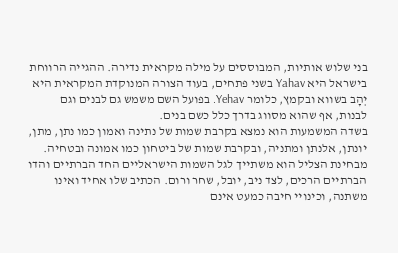בני שלוש אותיות, המבוססים על מילה מקראית נדירה. ההגייה הרווחת בישראל היא Yahav בשני פתחים, בעוד הצורה המנוקדת המקראית היא יְהָב בשווא ובקמץ, כלומר Yehav. בפועל השם משמש גם לבנים וגם לבנות, אף שהוא מסווג בדרך כלל כשם בנים.
בשדה המשמעות הוא נמצא בקרבת שמות של נתינה ואמון כמו נתן, מתן, יונתן, אלנתן ומתניה, ובקרבת שמות של ביטחון כמו אמונה ובטחיה. מבחינת הצליל הוא משתייך לגל השמות הישראליים החד הברתיים והדו הברתיים הרכים, לצד ניב, יובל, שחר ורום. הכתיב שלו אחיד ואינו משתנה, וכינויי חיבה כמעט אינם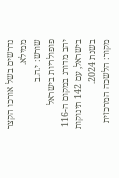נדרשים בשל אורכו הקצר ממילא.
שורש: י.ה.ב
פופולריות בישראל
יהב מדורג במקום ה-116 בישראל, עם 142 תינוקות בשנת 2024.
מקור: הלשכה המרכזית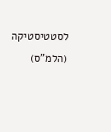לסטטיסטיקה (הלמ"ס)